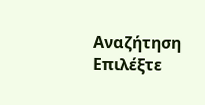Αναζήτηση
Επιλέξτε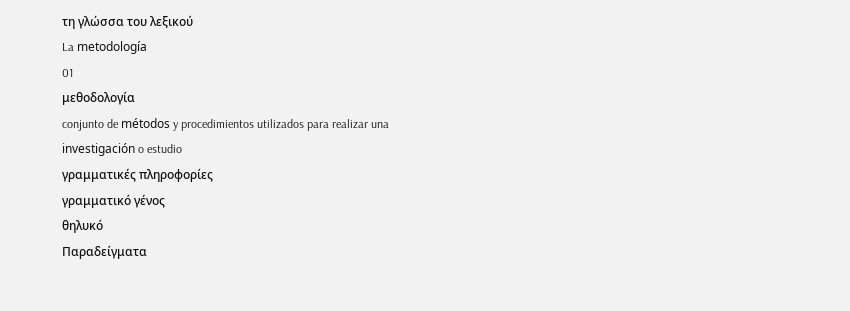τη γλώσσα του λεξικού
La metodología
01
μεθοδολογία
conjunto de métodos y procedimientos utilizados para realizar una investigación o estudio
γραμματικές πληροφορίες
γραμματικό γένος
θηλυκό
Παραδείγματα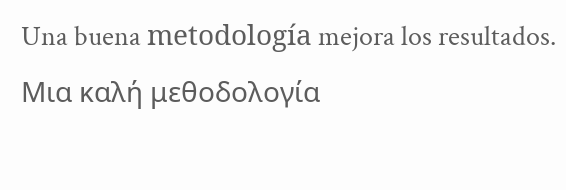Una buena metodología mejora los resultados.
Μια καλή μεθοδολογία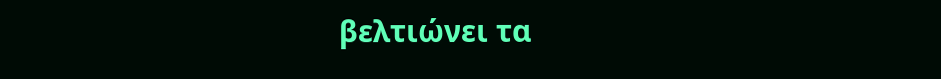βελτιώνει τα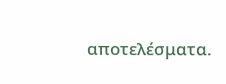αποτελέσματα.